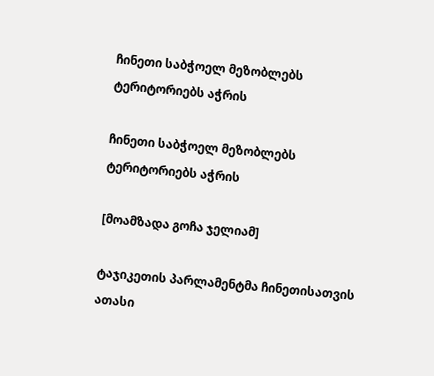ჩინეთი საბჭოელ მეზობლებს ტერიტორიებს აჭრის

ჩინეთი საბჭოელ მეზობლებს ტერიტორიებს აჭრის

[მოამზადა გოჩა ჯელიამ]

ტაჯიკეთის პარლამენტმა ჩინეთისათვის ათასი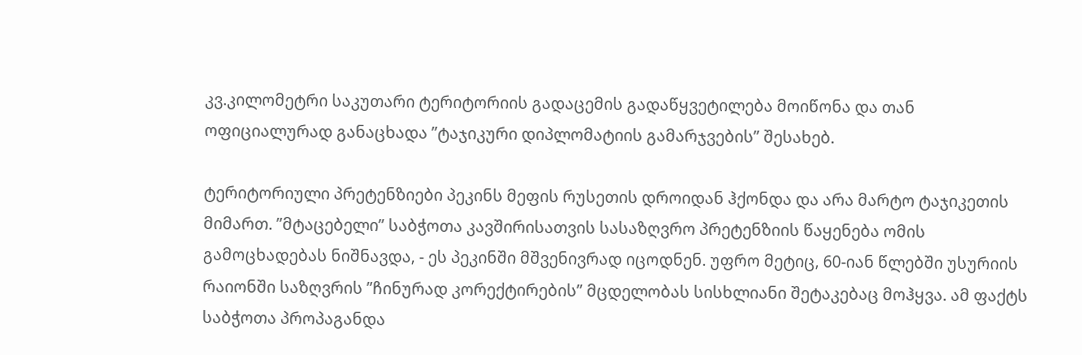კვ.კილომეტრი საკუთარი ტერიტორიის გადაცემის გადაწყვეტილება მოიწონა და თან ოფიციალურად განაცხადა ”ტაჯიკური დიპლომატიის გამარჯვების” შესახებ.

ტერიტორიული პრეტენზიები პეკინს მეფის რუსეთის დროიდან ჰქონდა და არა მარტო ტაჯიკეთის მიმართ. ”მტაცებელი” საბჭოთა კავშირისათვის სასაზღვრო პრეტენზიის წაყენება ომის გამოცხადებას ნიშნავდა, - ეს პეკინში მშვენივრად იცოდნენ. უფრო მეტიც, 60-იან წლებში უსურიის რაიონში საზღვრის ”ჩინურად კორექტირების” მცდელობას სისხლიანი შეტაკებაც მოჰყვა. ამ ფაქტს საბჭოთა პროპაგანდა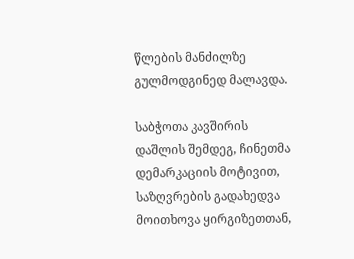წლების მანძილზე გულმოდგინედ მალავდა.

საბჭოთა კავშირის დაშლის შემდეგ, ჩინეთმა დემარკაციის მოტივით, საზღვრების გადახედვა მოითხოვა ყირგიზეთთან,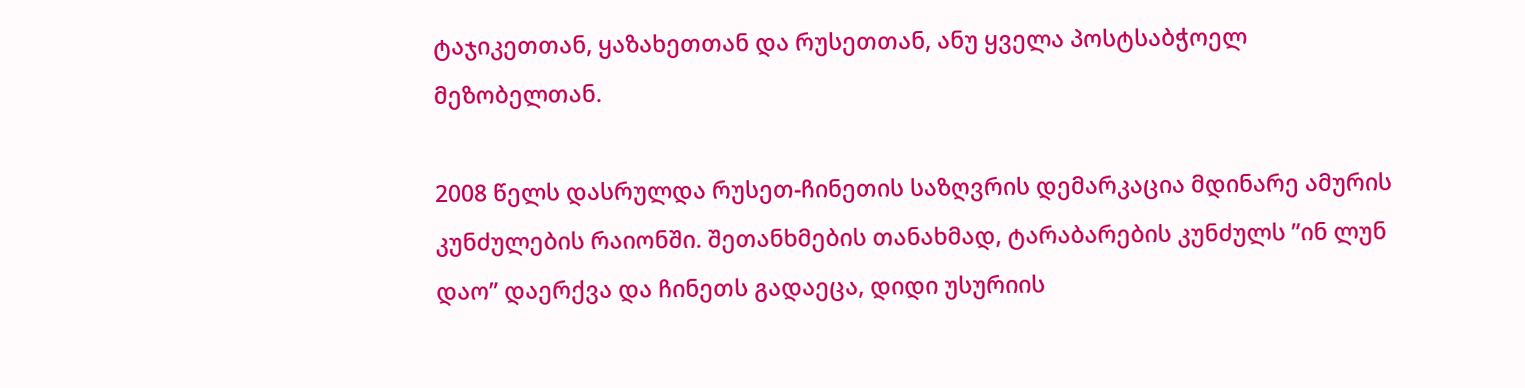ტაჯიკეთთან, ყაზახეთთან და რუსეთთან, ანუ ყველა პოსტსაბჭოელ მეზობელთან.

2008 წელს დასრულდა რუსეთ-ჩინეთის საზღვრის დემარკაცია მდინარე ამურის კუნძულების რაიონში. შეთანხმების თანახმად, ტარაბარების კუნძულს ”ინ ლუნ დაო” დაერქვა და ჩინეთს გადაეცა, დიდი უსურიის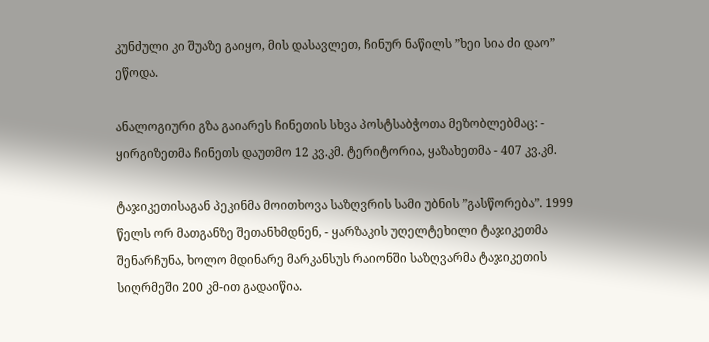კუნძული კი შუაზე გაიყო, მის დასავლეთ, ჩინურ ნაწილს ”ხეი სია ძი დაო” ეწოდა.

ანალოგიური გზა გაიარეს ჩინეთის სხვა პოსტსაბჭოთა მეზობლებმაც: - ყირგიზეთმა ჩინეთს დაუთმო 12 კვ.კმ. ტერიტორია, ყაზახეთმა - 407 კვ.კმ.

ტაჯიკეთისაგან პეკინმა მოითხოვა საზღვრის სამი უბნის ”გასწორება”. 1999 წელს ორ მათგანზე შეთანხმდნენ, - ყარზაკის უღელტეხილი ტაჯიკეთმა შენარჩუნა, ხოლო მდინარე მარკანსუს რაიონში საზღვარმა ტაჯიკეთის სიღრმეში 200 კმ-ით გადაიწია.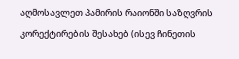აღმოსავლეთ პამირის რაიონში საზღვრის კორექტირების შესახებ (ისევ ჩინეთის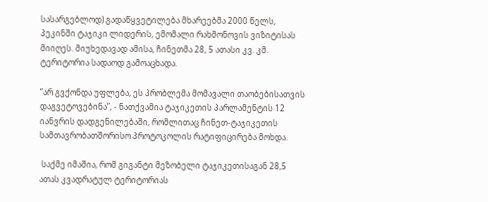სასარგებლოდ) გადაწყვეტილება მხარეებმა 2000 წელს, პეკინში ტაჯიკი ლიდერის, ემომალი რახმონოვის ვიზიტისას მიიღეს. მიუხედავად ამისა, ჩინეთმა 28, 5 ათასი კვ. კმ. ტერიტორია სადაოდ გამოაცხადა.

”არ გვქონდა უფლება, ეს პრობლემა მომავალი თაობებისათვის დაგვეტოვებინა”, - ნათქვამია ტაჯიკეთის პარლამენტის 12 იანვრის დადგენილებაში, რომლითაც ჩინეთ-ტაჯიკეთის სამთავრობათშორისო პროტოკოლის რატიფიცირება მოხდა.

 საქმე იმაშია, რომ გიგანტი მეზობელი ტაჯიკეთისაგან 28,5 ათას კვადრატულ ტერიტორიას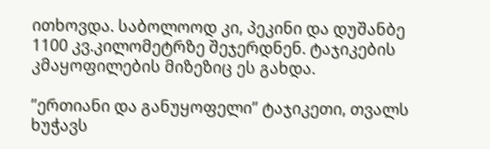ითხოვდა. საბოლოოდ კი, პეკინი და დუშანბე 1100 კვ.კილომეტრზე შეჯერდნენ. ტაჯიკების კმაყოფილების მიზეზიც ეს გახდა.

”ერთიანი და განუყოფელი” ტაჯიკეთი, თვალს ხუჭავს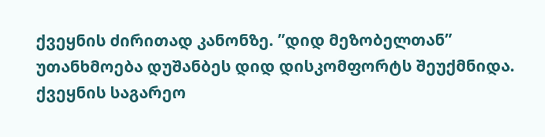ქვეყნის ძირითად კანონზე. ”დიდ მეზობელთან” უთანხმოება დუშანბეს დიდ დისკომფორტს შეუქმნიდა. ქვეყნის საგარეო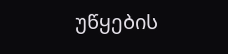უწყების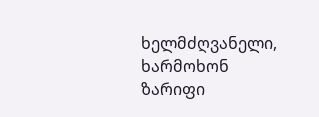ხელმძღვანელი, ხარმოხონ ზარიფი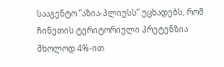სააგენტო ”აზია-პლიუსს” უცხადებს, რომ ჩინეთის ტერიტორიული პრეტენზია მხოლოდ 4%-ით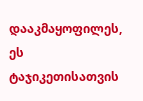დააკმაყოფილეს, ეს ტაჯიკეთისათვის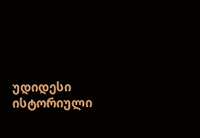უდიდესი ისტორიული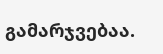გამარჯვებაა.